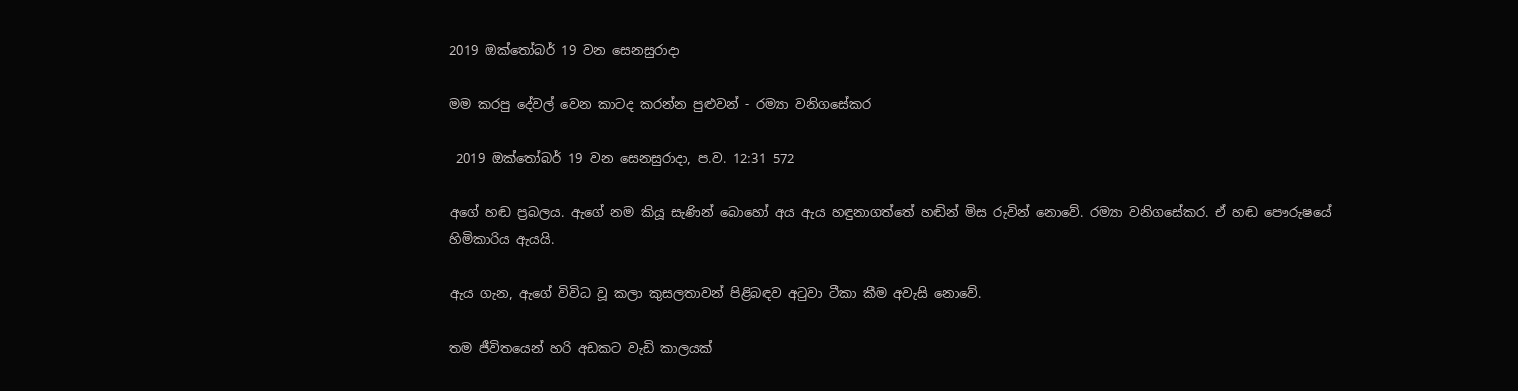2019 ඔක්තෝබර් 19 වන සෙනසුරාදා

මම කරපු දේවල් වෙන කාටද කරන්න පුළුවන් - රම්‍යා වනිගසේකර

 2019 ඔක්තෝබර් 19 වන සෙනසුරාදා, ප.ව. 12:31 572

අගේ හඬ ප්‍රබලය. ඇගේ නම කියූ සැණින් බොහෝ අය ඇය හඳුනාගත්තේ හඬින් මිස රුවින් නොවේ. රම්‍යා වනිගසේකර. ඒ හඬ පෞරුෂයේ හිමිකාරිය ඇයයි.

ඇය ගැන, ඇගේ විවිධ වූ කලා කුසලතාවන් පිළිබඳව අටුවා ටීකා කීම අවැසි නොවේ.

තම ජීවිතයෙන් හරි අඩකට වැඩි කාලයක්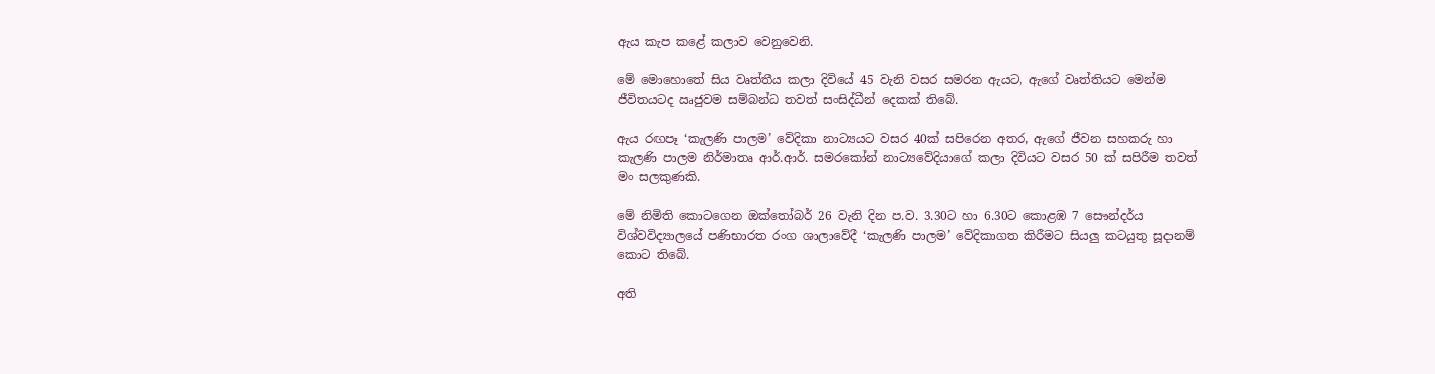ඇය කැප කළේ කලාව වෙනුවෙනි.

මේ මොහොතේ සිය වෘත්තීය කලා දිවියේ 45 වැනි වසර සමරන ඇයට, ඇගේ වෘත්තියට මෙන්ම ජීවිතයටද ඍජුවම සම්බන්ධ තවත් සංසිද්ධීන් දෙකක් තිබේ.

ඇය රඟපෑ ‘කැලණි පාලම’ වේදිකා නාට්‍යයට වසර 40ක් සපිරෙන අතර, ඇගේ ජීවන සහකරු හා කැලණි පාලම නිර්මාතෘ ආර්.ආර්. සමරකෝන් නාට්‍යවේදියාගේ කලා දිවියට වසර 50 ක් සපිරීම තවත් මං සලකුණකි.

මේ නිමිති කොටගෙන ඔක්තෝබර් 26 වැනි දින ප.ව. 3.30ට හා 6.30ට කොළඹ 7 සෞන්දර්ය විශ්වවිද්‍යාලයේ පණිභාරත රංග ශාලාවේදී ‘කැලණි පාලම’ වේදිකාගත කිරීමට සියලු කටයුතු සූදානම් කොට තිබේ.

අති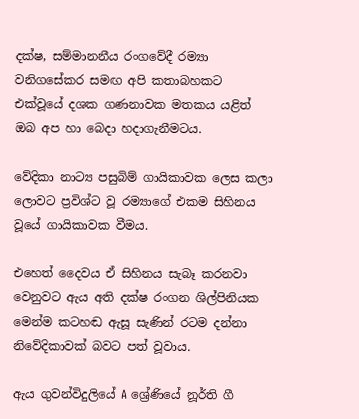දක්ෂ, සම්මානනීය රංගවේදී රම්‍යා වනිගසේකර සමඟ අපි කතාබහකට එක්වූයේ දශක ගණනාවක මතකය යළිත් ඔබ අප හා බෙදා හදාගැනීමටය.

වේදිකා නාට්‍ය පසුබිම් ගායිකාවක ලෙස කලා ලොවට ප්‍රවිශ්ට වූ රම්‍යාගේ එකම සිහිනය වූයේ ගායිකාවක වීමය.

එහෙත් දෛවය ඒ සිහිනය සැබෑ කරනවා වෙනුවට ඇය අති දක්ෂ රංගන ශිල්පිනියක මෙන්ම කටහඬ ඇසූ සැණින් රටම දන්නා නිවේදිකාවක් බවට පත් වූවාය.

ඇය ගුවන්විදුලියේ A ශ්‍රේණියේ නූර්ති ගී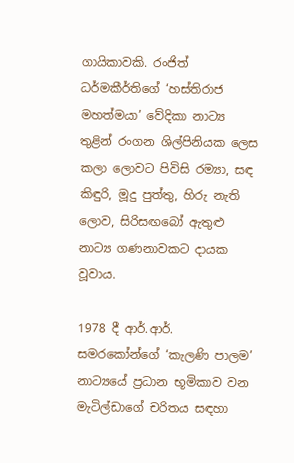ගායිකාවකි. රංජිත් ධර්මකීර්තිගේ ‘හස්තිරාජ මහත්මයා’ වේදිකා නාට්‍ය තුළින් රංගන ශිල්පිනියක ලෙස කලා ලොවට පිවිසි රම්‍යා, සඳ කිඳුරි, මූදු පුත්තු, හිරු නැති ලොව, සිරිසඟබෝ ඇතුළු නාට්‍ය ගණනාවකට දායක වූවාය.

1978 දී ආර්.ආර්. සමරකෝන්ගේ ‘කැලණි පාලම’ නාට්‍යයේ ප්‍රධාන භූමිකාව වන මැටිල්ඩාගේ චරිතය සඳහා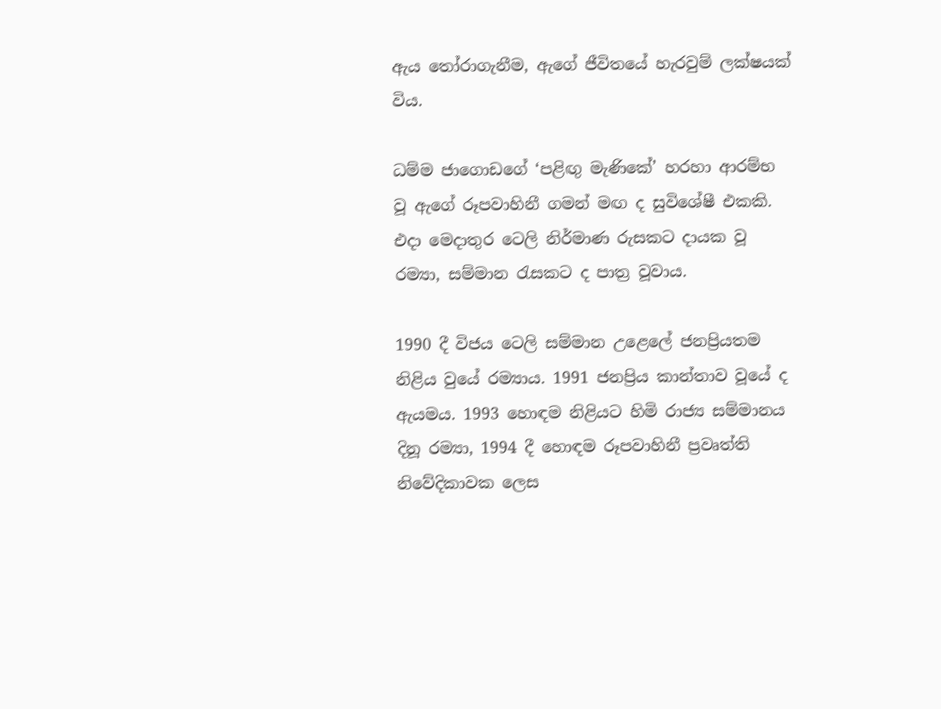ඇය තෝරාගැනීම, ඇගේ ජීවිතයේ හැරවුම් ලක්ෂයක් විය.

ධම්ම ජාගොඩගේ ‘පළිඟු මැණිකේ’ හරහා ආරම්භ වූ ඇගේ රූපවාහිනී ගමන් මඟ ද සුවිශේෂී එකකි. එදා මෙදාතුර ටෙලි නිර්මාණ රුසකට දායක වූ රම්‍යා, සම්මාන රැසකට ද පාත්‍ර වූවාය.

1990 දී විජය ටෙලි සම්මාන උළෙලේ ජනප්‍රියතම නිළිය වුයේ රම්‍යාය. 1991 ජනප්‍රිය කාන්තාව වූයේ ද ඇයමය. 1993 හොඳම නිළියට හිමි රාජ්‍ය සම්මානය දිනූ රම්‍යා, 1994 දී හොඳම රූපවාහිනී ප්‍රවෘත්ති නිවේදිකාවක ලෙස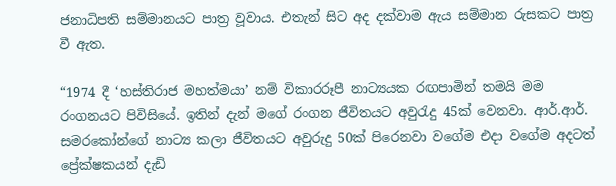ජනාධිපති සම්මානයට පාත්‍ර වූවාය. එතැන් සිට අද දක්වාම ඇය සම්මාන රුසකට පාත්‍ර වී ඇත.

“1974 දී ‘හස්තිරාජ මහත්මයා’ නම් විකාරරූපී නාට්‍යයක රඟපාමින් තමයි මම රංගනයට පිවිසියේ. ඉතින් දැන් මගේ රංගන ජීවිතයට අවුරැදු 45ක් වෙනවා. ආර්.ආර්. සමරකෝන්ගේ නාට්‍ය කලා ජීවිතයට අවුරුදු 50ක් පිරෙනවා වගේම එදා වගේම අදටත් ප්‍රේක්ෂකයන් දැඩි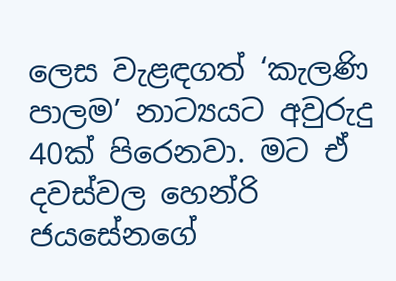ලෙස වැළඳගත් ‘කැලණි පාලම’ නාට්‍යයට අවුරුදු 40ක් පිරෙනවා. මට ඒ දවස්වල හෙන්රි ජයසේනගේ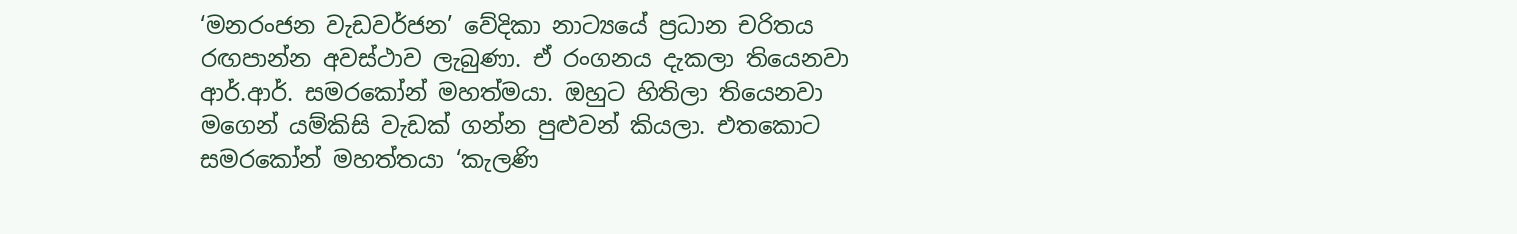‘මනරංජන වැඩවර්ජන’ වේදිකා නාට්‍යයේ ප්‍රධාන චරිතය රඟපාන්න අවස්ථාව ලැබුණා. ඒ රංගනය දැකලා තියෙනවා ආර්.ආර්. සමරකෝන් මහත්මයා. ඔහුට හිතිලා තියෙනවා මගෙන් යම්කිසි වැඩක් ගන්න පුළුවන් කියලා. එතකොට සමරකෝන් මහත්තයා ‘කැලණි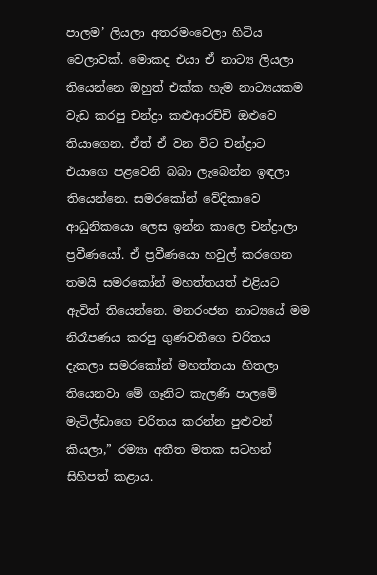පාලම’ ලියලා අතරමංවෙලා හිටිය වෙලාවක්. මොකද එයා ඒ නාට්‍ය ලියලා තියෙන්නෙ ඔහුත් එක්ක හැම නාට්‍යයකම වැඩ කරපු චන්ද්‍රා කළුආරච්චි ඔළුවෙ තියාගෙන. ඒත් ඒ වන විට චන්ද්‍රාට එයාගෙ පළවෙනි බබා ලැබෙන්න ඉඳලා තියෙන්නෙ. සමරකෝන් වේදිකාවෙ ආධුනිකයො ලෙස ඉන්න කාලෙ චන්ද්‍රාලා ප්‍රවීණයෝ. ඒ ප්‍රවීණයො හවුල් කරගෙන තමයි සමරකෝන් මහත්තයත් එළියට ඇවිත් තියෙන්නෙ. මනරංජන නාට්‍යයේ මම නිරෑපණය කරපු ගුණවතීගෙ චරිතය දැකලා සමරකෝන් මහත්තයා හිතලා තියෙනවා මේ ගෑනිට කැලණි පාලමේ මැටිල්ඩාගෙ චරිතය කරන්න පුළුවන් කියලා,” රම්‍යා අතීත මතක සටහන් සිහිපත් කළාය.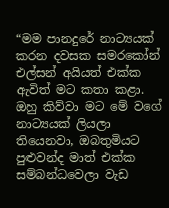“මම පානදුරේ නාට්‍යයක් කරන දවසක සමරකෝන් එල්සන් අයියත් එක්ක ඇවිත් මට කතා කළා. ඔහු කිව්වා මට මේ වගේ නාට්‍යයක් ලියලා තියෙනවා, ඔබතුමියට පුළුවන්ද මාත් එක්ක සම්බන්ධවෙලා වැඩ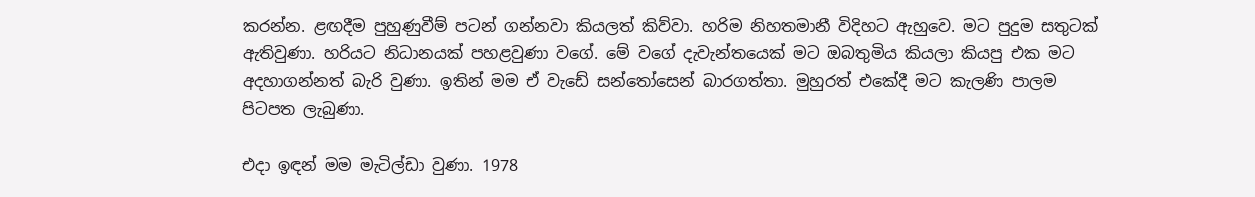කරන්න. ළඟදීම පුහුණුවීම් පටන් ගන්නවා කියලත් කිව්වා. හරිම නිහතමානී විදිහට ඇහුවෙ. මට පුදුම සතුටක් ඇතිවුණා. හරියට නිධානයක් පහළවුණා වගේ. මේ වගේ දැවැන්තයෙක් මට ඔබතුමිය කියලා කියපු එක මට අදහාගන්නත් බැරි වුණා. ඉතින් මම ඒ වැඩේ සන්තෝසෙන් බාරගත්තා. මුහුරත් එකේදී මට කැලණි පාලම පිටපත ලැබුණා.

එදා ඉඳන් මම මැටිල්ඩා වුණා. 1978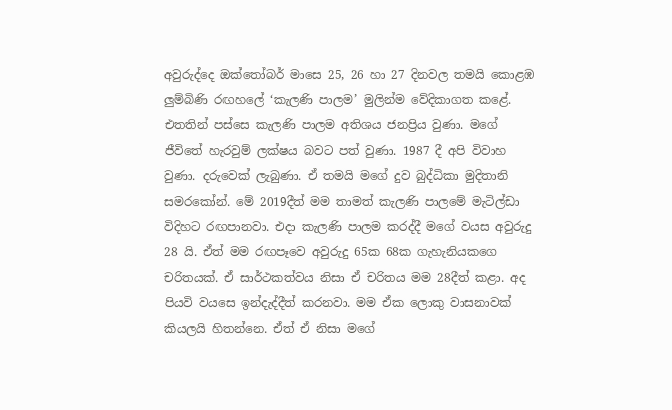අවුරුද්දෙ ඔක්තෝබර් මාසෙ 25, 26 හා 27 දිනවල තමයි කොළඹ ලුම්බිණි රඟහලේ ‘කැලණි පාලම’ මුලින්ම වේදිකාගත කළේ. එතතින් පස්සෙ කැලණි පාලම අතිශය ජනප්‍රිය වුණා. මගේ ජීවිතේ හැරවුම් ලක්ෂය බවට පත් වුණා. 1987 දී අපි විවාහ වුණා. දරුවෙක් ලැබුණා. ඒ තමයි මගේ දුව බුද්ධිකා මුදිතානි සමරකෝන්. මේ 2019දීත් මම තාමත් කැලණි පාලමේ මැටිල්ඩා විදිහට රඟපානවා. එදා කැලණි පාලම කරද්දී මගේ වයස අවුරුදු 28 යි. ඒත් මම රඟපෑවෙ අවුරුදු 65ක 68ක ගැහැනියකගෙ චරිතයක්. ඒ සාර්ථකත්වය නිසා ඒ චරිතය මම 28දීත් කළා. අද පියවි වයසෙ ඉන්දැද්දීත් කරනවා. මම ඒක ලොකු වාසනාවක් කියලයි හිතන්නෙ. ඒත් ඒ නිසා මගේ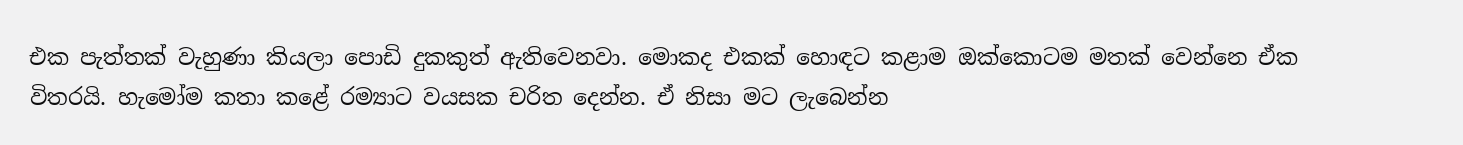එක පැත්තක් වැහුණා කියලා පොඩි දුකකුත් ඇතිවෙනවා. මොකද එකක් හොඳට කළාම ඔක්කොටම මතක් වෙන්නෙ ඒක විතරයි. හැමෝම කතා කළේ රම්‍යාට වයසක චරිත දෙන්න. ඒ නිසා මට ලැබෙන්න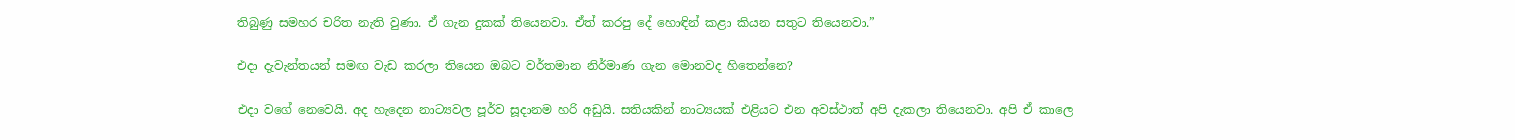තිබුණු සමහර චරිත නැති වුණා. ඒ ගැන දුකක් තියෙනවා. ඒත් කරපු දේ හොඳින් කළා කියන සතුට තියෙනවා.”

එදා දැවැන්තයන් සමඟ වැඩ කරලා තියෙන ඔබට වර්තමාන නිර්මාණ ගැන මොනවද හිතෙන්නෙ?

එදා වගේ නෙවෙයි. අද හැදෙන නාට්‍යවල පූර්ව සූදානම හරි අඩුයි. සතියකින් නාට්‍යයක් එළියට එන අවස්ථාත් අපි දැකලා තියෙනවා. අපි ඒ කාලෙ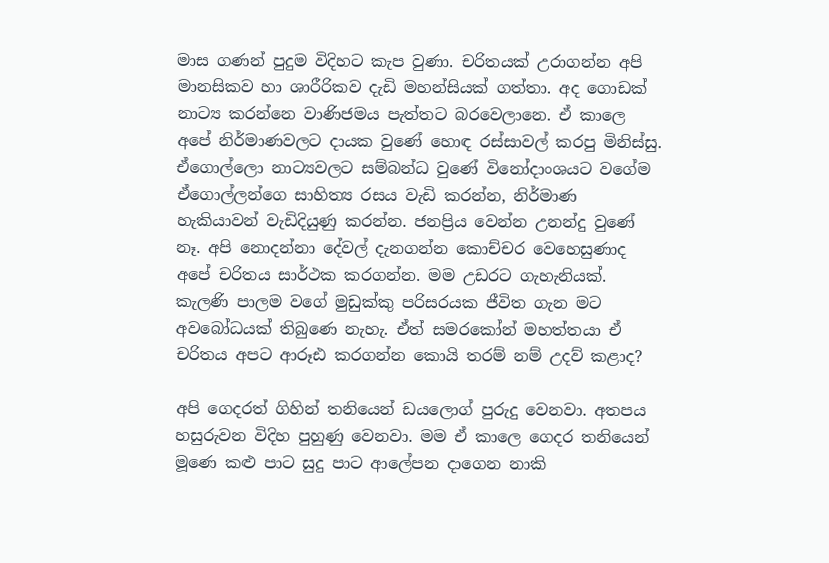මාස ගණන් පුදුම විදිහට කැප වුණා. චරිතයක් උරාගන්න අපි මානසිකව හා ශාරීරිකව දැඩි මහන්සියක් ගත්තා. අද ගොඩක් නාට්‍ය කරන්නෙ වාණිජමය පැත්තට බරවෙලානෙ. ඒ කාලෙ අපේ නිර්මාණවලට දායක වුණේ හොඳ රස්සාවල් කරපු මිනිස්සු. ඒගොල්ලො නාට්‍යවලට සම්බන්ධ වුණේ විනෝදාංශයට වගේම ඒගොල්ලන්ගෙ සාහිත්‍ය රසය වැඩි කරන්න, නිර්මාණ හැකියාවන් වැඩිදියුණු කරන්න. ජනප්‍රිය වෙන්න උනන්දු වුණේ නෑ. අපි නොදන්නා දේවල් දැනගන්න කොච්චර වෙහෙසුණාද අපේ චරිතය සාර්ථක කරගන්න. මම උඩරට ගැහැනියක්. කැලණි පාලම වගේ මුඩුක්කු පරිසරයක ජීවිත ගැන මට අවබෝධයක් තිබුණෙ නැහැ. ඒත් සමරකෝන් මහත්තයා ඒ චරිතය අපට ආරූඪ කරගන්න කොයි තරම් නම් උදව් කළාද?

අපි ගෙදරත් ගිහින් තනියෙන් ඩයලොග් පුරුදු වෙනවා. අතපය හසුරුවන විදිහ පුහුණු වෙනවා. මම ඒ කාලෙ ගෙදර තනියෙන් මූණෙ කළු පාට සුදු පාට ආලේපන දාගෙන නාකි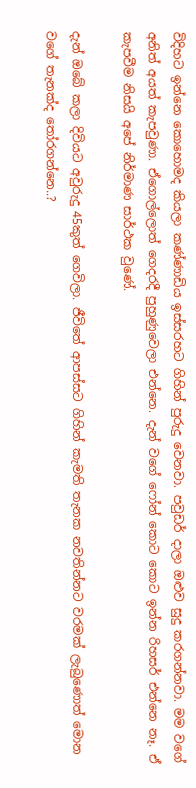විදිහට ඉන්නෙ කොහොමද කියලා කණ්ණාඩිය ඉස්සරහට ගිහින් පුරුදු වෙනවා. පවුඩර් දාලා ඔළුව සුදු කරගන්නවා. මම වගේ අනිත් අයත් කැපවුණා. ඒගොල්ලොත් ගෙදරදී පුහුණුවෙලා එන්නෙ. දැන් වගේ ෆෝන් කොට කොට ඉන්න රිහසර් එන්නෙ නෑ. ඒ කැපවීම නිසයි අපේ නිර්මාණ සාර්ථක වුණේ.

දැන් ඔබේ කලා දිවියට අවුරුදු 45කුත් ගෙවිලා. ජීවිතේ ආපස්සට ගිහින් කැමති තැනක නවතින්නට වරමක් ලැබුණොත් මොන වගේ තැනක්ද තෝරගන්නෙ..?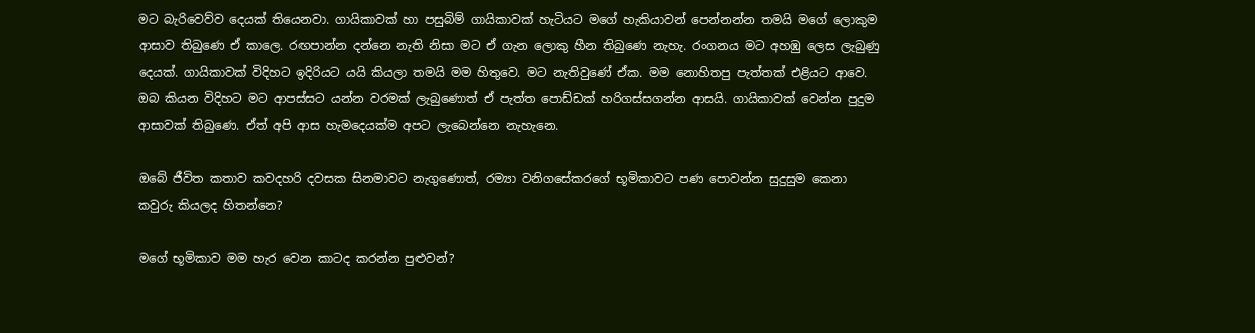මට බැරිවෙව්ව දෙයක් තියෙනවා. ගායිකාවක් හා පසුබිම් ගායිකාවක් හැටියට මගේ හැකියාවන් පෙන්නන්න තමයි මගේ ලොකුම ආසාව තිබුණෙ ඒ කාලෙ. රඟපාන්න දන්නෙ නැති නිසා මට ඒ ගැන ලොකු හීන තිබුණෙ නැහැ. රංගනය මට අහඹු ලෙස ලැබුණු දෙයක්. ගායිකාවක් විදිහට ඉදිරියට යයි කියලා තමයි මම හිතුවෙ. මට නැතිවුණේ ඒක. මම නොහිතපු පැත්තක් එළියට ආවෙ. ඔබ කියන විදිහට මට ආපස්සට යන්න වරමක් ලැබුණොත් ඒ පැත්ත පොඩ්ඩක් හරිගස්සගන්න ආසයි. ගායිකාවක් වෙන්න පුදුම ආසාවක් තිබුණෙ. ඒත් අපි ආස හැමදෙයක්ම අපට ලැබෙන්නෙ නැහැනෙ.

ඔබේ ජීවිත කතාව කවදහරි දවසක සිනමාවට නැගුණොත්, රම්‍යා වනිගසේකරගේ භූමිකාවට පණ පොවන්න සුදුසුම කෙනා කවුරු කියලද හිතන්නෙ?

මගේ භූමිකාව මම හැර වෙන කාටද කරන්න පුළුවන්?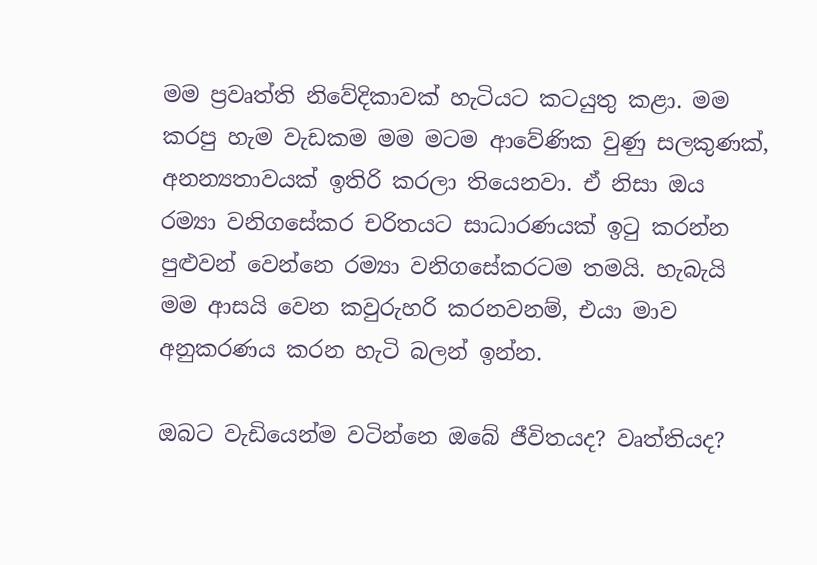මම ප්‍රවෘත්ති නිවේදිකාවක් හැටියට කටයුතු කළා. මම කරපු හැම වැඩකම මම මටම ආවේණික වුණු සලකුණක්, අනන්‍යතාවයක් ඉතිරි කරලා තියෙනවා. ඒ නිසා ඔය රම්‍යා වනිගසේකර චරිතයට සාධාරණයක් ඉටු කරන්න පුළුවන් වෙන්නෙ රම්‍යා වනිගසේකරටම තමයි. හැබැයි මම ආසයි වෙන කවුරුහරි කරනවනම්, එයා මාව අනුකරණය කරන හැටි බලන් ඉන්න.

ඔබට වැඩියෙන්ම වටින්නෙ ඔබේ ජීවිතයද? වෘත්තියද?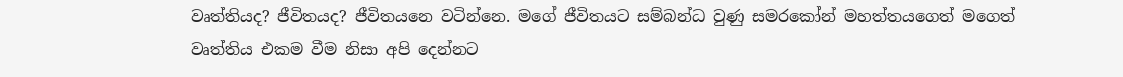වෘත්තියද? ජීවිතයද? ජීවිතයනෙ වටින්නෙ. මගේ ජීවිතයට සම්බන්ධ වුණු සමරකෝන් මහත්තයගෙත් මගෙත් වෘත්තිය එකම වීම නිසා අපි දෙන්නට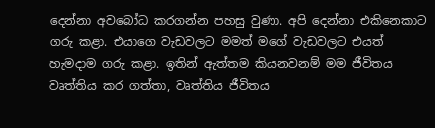දෙන්නා අවබෝධ කරගන්න පහසු වුණා. අපි දෙන්නා එකිනෙකාට ගරු කළා. එයාගෙ වැඩවලට මමත් මගේ වැඩවලට එයත් හැමදාම ගරු කළා. ඉතින් ඇත්තම කියනවනම් මම ජීවිතය වෘත්තිය කර ගත්තා, වෘත්තිය ජීවිතය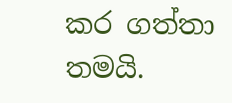කර ගත්තා තමයි.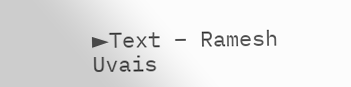►Text – Ramesh Uvais